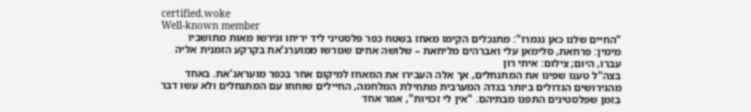certified.woke
Well-known member
"החיים שלנו כאן נגמרו": מתנכלים הקימו מאחז בשטח כפר פלסטיני ליד יריחו וגירשו מאות מתושביו
מימין: פרחאת, סלימאן עלי ואברהים מליחאת – שלושה אחים שגורשו ממוערג'את בקרקע הזמנית אליה עברו, היום; צילום: איתי רון
בצה"ל טענו שפינו את המתנחלים, אך אלה העבירו את המאחז למיקום אחר בכפר מועראג'את. באחד מהגירושים הגדולים ביותר בגדה המערבית מתחילת המלחמה, החיילים שוחחו עם המתנחלים ולא עשו דבר בזמן שפלסטינים התפנו מבתיהם. "אין לי זכויות", אמר אחד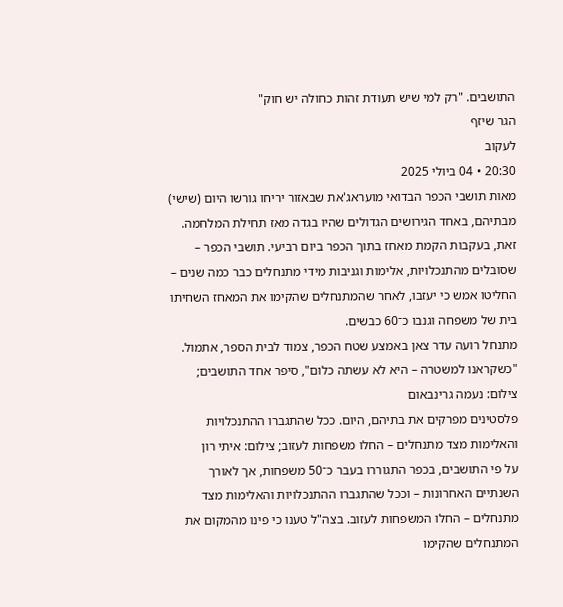התושבים. "רק למי שיש תעודת זהות כחולה יש חוק"
הגר שיזף
לעקוב
20:30 • 04 ביולי 2025
מאות תושבי הכפר הבדואי מועראג'את שבאזור יריחו גורשו היום (שישי) מבתיהם, באחד הגירושים הגדולים שהיו בגדה מאז תחילת המלחמה. זאת, בעקבות הקמת מאחז בתוך הכפר ביום רביעי. תושבי הכפר – שסובלים מהתנכלויות, אלימות וגניבות מידי מתנחלים כבר כמה שנים – החליטו אמש כי יעזבו, לאחר שהמתנחלים שהקימו את המאחז השחיתו בית של משפחה וגנבו כ־60 כבשים.
מתנחל רועה עדר צאן באמצע שטח הכפר, צמוד לבית הספר, אתמול. "כשקראנו למשטרה – היא לא עשתה כלום", סיפר אחד התושבים; צילום: נעמה גרינבאום
פלסטינים מפרקים את בתיהם, היום. ככל שהתגברו ההתנכלויות והאלימות מצד מתנחלים – החלו משפחות לעזוב; צילום: איתי רון
על פי התושבים, בכפר התגוררו בעבר כ־50 משפחות, אך לאורך השנתיים האחרונות – וככל שהתגברו ההתנכלויות והאלימות מצד מתנחלים – החלו המשפחות לעזוב. בצה"ל טענו כי פינו מהמקום את המתנחלים שהקימו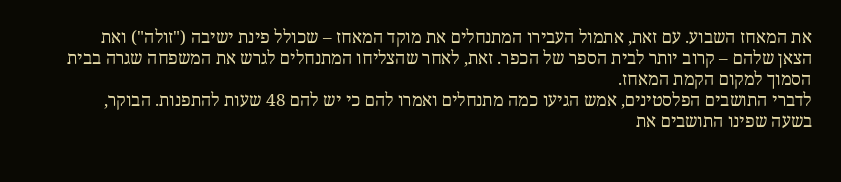את המאחז השבוע. עם זאת, אתמול העבירו המתנחלים את מוקד המאחז – שכולל פינת ישיבה ("זולה") ואת הצאן שלהם – קרוב יותר לבית הספר של הכפר. זאת, לאחר שהצליחו המתנחלים לגרש את המשפחה שגרה בבית הסמוך למקום הקמת המאחז.
לדברי התושבים הפלסטינים, אמש הגיעו כמה מתנחלים ואמרו להם כי יש להם 48 שעות להתפנות. הבוקר, בשעה שפינו התושבים את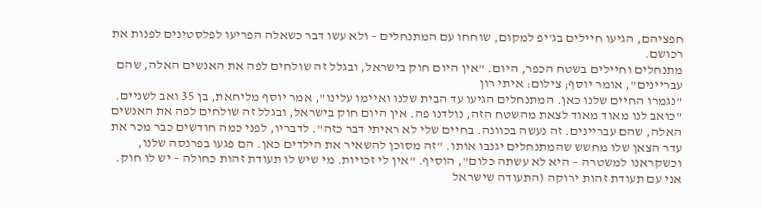חפציהם, הגיעו חיילים בג'יפ למקום, שוחחו עם המתנחלים – ולא עשו דבר כשאלה הפריעו לפלסטינים לפנות את רכושם.
מתנחלים וחיילים בשטח הכפר, היום. "אין היום חוק בישראל, ובגלל זה שולחים לפה את האנשים האלה, שהם עבריינים", אומר יוסף; צילום: איתי רון
"נגמרו החיים שלנו כאן. המתנחלים הגיעו עד הבית שלנו ואיימו עלינו", אמר יוסף מליחאת, בן 35 ואב לשניים. "כואב לנו מאוד מאוד לצאת מהשטח הזה, נולדנו פה. אין היום חוק בישראל, ובגלל זה שולחים לפה את האנשים האלה, שהם עבריינים. זה נעשה בכוונה. בחיים שלי לא ראיתי דבר כזה". לדבריו, לפני כמה חודשים כבר מכר את עדר הצאן שלו מחשש שהמתנחלים יגנבו אותו. "זה מסוכן להשאיר את הילדים כאן. הם פגעו בפרנסה שלנו, וכשקראנו למשטרה – היא לא עשתה כלום", הוסיף. "אין לי זכויות. מי שיש לו תעודת זהות כחולה – יש לו חוק. אני עם תעודת זהות ירוקה (התעודה שישראל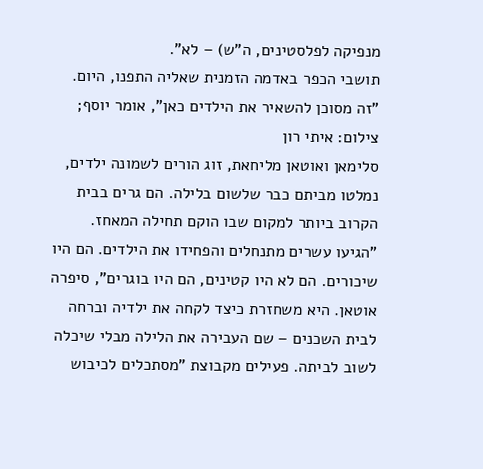מנפיקה לפלסטינים, ה"ש) – לא".
תושבי הכפר באדמה הזמנית שאליה התפנו, היום. "זה מסוכן להשאיר את הילדים כאן", אומר יוסף; צילום: איתי רון
סלימאן ואוטאן מליחאת, זוג הורים לשמונה ילדים, נמלטו מביתם כבר שלשום בלילה. הם גרים בבית הקרוב ביותר למקום שבו הוקם תחילה המאחז. "הגיעו עשרים מתנחלים והפחידו את הילדים. הם היו שיכורים. הם לא היו קטינים, הם היו בוגרים", סיפרה אוטאן. היא משחזרת כיצד לקחה את ילדיה וברחה לבית השכנים – שם העבירה את הלילה מבלי שיכלה לשוב לביתה. פעילים מקבוצת "מסתכלים לכיבוש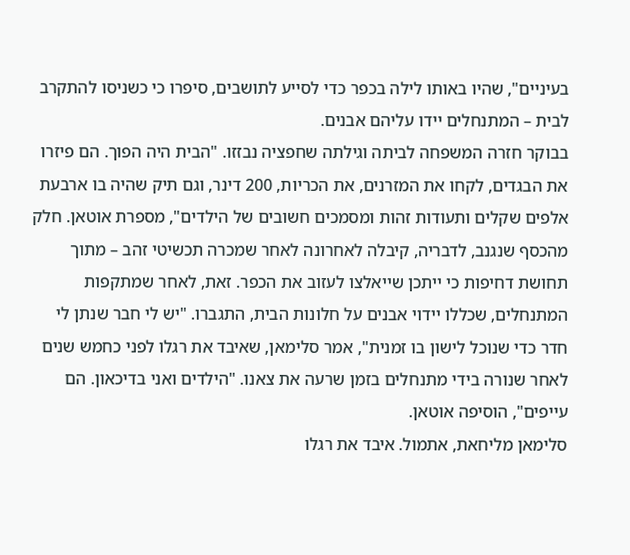בעיניים", שהיו באותו לילה בכפר כדי לסייע לתושבים, סיפרו כי כשניסו להתקרב לבית – המתנחלים יידו עליהם אבנים.
בבוקר חזרה המשפחה לביתה וגילתה שחפציה נבזזו. "הבית היה הפוך. הם פיזרו את הבגדים, לקחו את המזרנים, את הכריות, 200 דינר, וגם תיק שהיה בו ארבעת אלפים שקלים ותעודות זהות ומסמכים חשובים של הילדים", מספרת אוטאן. חלק מהכסף שנגנב, לדבריה, קיבלה לאחרונה לאחר שמכרה תכשיטי זהב – מתוך תחושת דחיפות כי ייתכן שייאלצו לעזוב את הכפר. זאת, לאחר שמתקפות המתנחלים, שכללו יידוי אבנים על חלונות הבית, התגברו. "יש לי חבר שנתן לי חדר כדי שנוכל לישון בו זמנית", אמר סלימאן, שאיבד את רגלו לפני כחמש שנים לאחר שנורה בידי מתנחלים בזמן שרעה את צאנו. "הילדים ואני בדיכאון. הם עייפים", הוסיפה אוטאן.
סלימאן מליחאת, אתמול. איבד את רגלו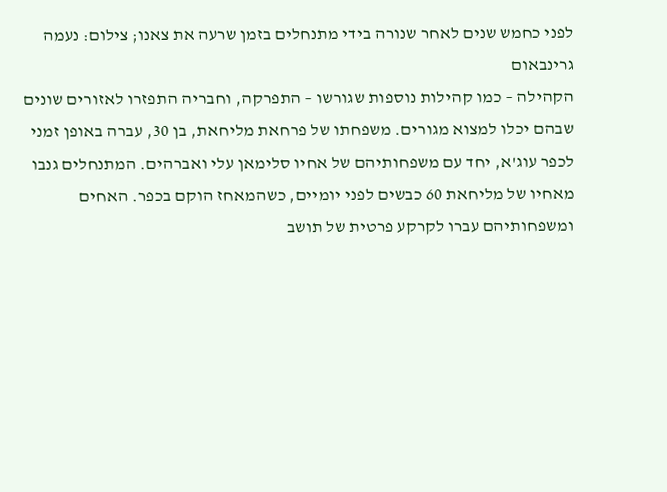לפני כחמש שנים לאחר שנורה בידי מתנחלים בזמן שרעה את צאנו; צילום: נעמה גרינבאום
הקהילה – כמו קהילות נוספות שגורשו – התפרקה, וחבריה התפזרו לאזורים שונים שבהם יכלו למצוא מגורים. משפחתו של פרחאת מליחאת, בן 30, עברה באופן זמני לכפר עוג'א, יחד עם משפחותיהם של אחיו סלימאן עלי ואברהים. המתנחלים גנבו מאחיו של מליחאת 60 כבשים לפני יומיים, כשהמאחז הוקם בכפר. האחים ומשפחותיהם עברו לקרקע פרטית של תושב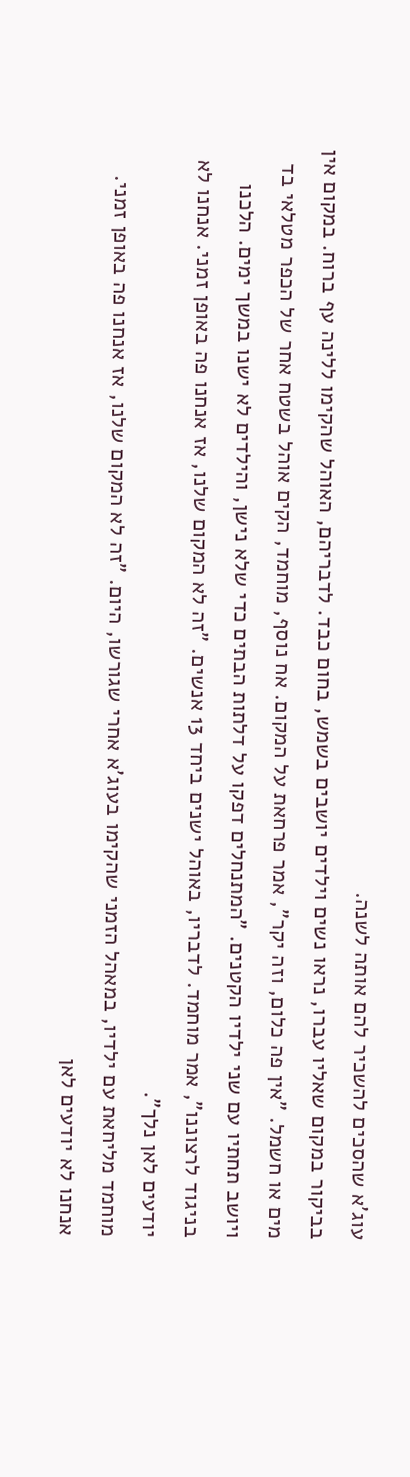עוג'א שהסכים להשכיר להם אותה לשנה.
בביקור במקום שאליו עברו, נראו נשים וילדים יושבים בשמש, בחום כבד. לדבריהם, האוהל שהקימו ללינה עף ברוח. במקום אין מים או חשמל. "אין פה כלום, וזה יקר", אמר פרחאת על המקום. אח נוסף, מוחמד, הקים אוהל בשטח אחר של הכפר מטלאי בד ויושב תחתיו עם שני ילדיו הקטנים. "המתנחלים דפקו על דלתות הבתים כדי שלא נישן, והילדים לא ישנו במשך ימים. הלכנו בניגוד לרצוננו", אמר מוחמד. לדבריו, באוהל ישנים ביחד 13 אנשים. "זה לא המקום שלנו, אז אנחנו פה באופן זמני. אנחנו לא יודעים לאן נלך".
מוחמד מליחאת עם ילדיו, במאהל הזמני שהקימו בעוג'א אחרי שגורשו, היום. "זה לא המקום שלנו, אז אנחנו פה באופן זמני. אנחנו לא יודעים לאן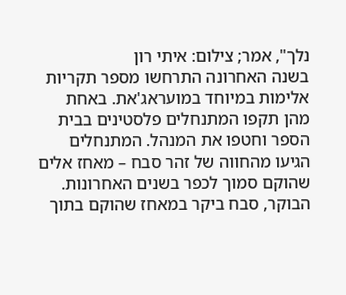נלך", אמר; צילום: איתי רון
בשנה האחרונה התרחשו מספר תקריות אלימות במיוחד במועראג'את. באחת מהן תקפו המתנחלים פלסטינים בבית הספר וחטפו את המנהל. המתנחלים הגיעו מהחווה של זהר סבח – מאחז אלים שהוקם סמוך לכפר בשנים האחרונות. הבוקר, סבח ביקר במאחז שהוקם בתוך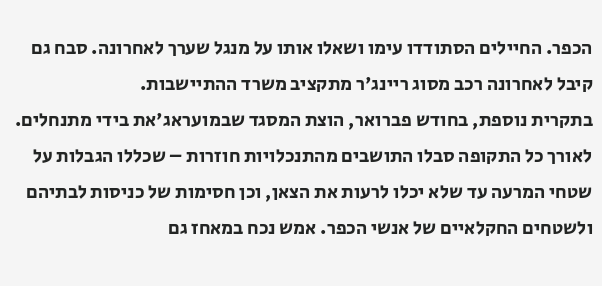הכפר. החיילים הסתודדו עימו ושאלו אותו על מנגל שערך לאחרונה. סבח גם קיבל לאחרונה רכב מסוג ריינג'ר מתקציב משרד ההתיישבות.
בתקרית נוספת, בחודש פברואר, הוצת המסגד שבמועראג'את בידי מתנחלים. לאורך כל התקופה סבלו התושבים מהתנכלויות חוזרות – שכללו הגבלות על שטחי המרעה עד שלא יכלו לרעות את הצאן, וכן חסימות של כניסות לבתיהם ולשטחים החקלאיים של אנשי הכפר. אמש נכח במאחז גם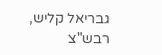גבריאל קליש, רבש"צ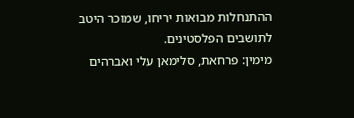ההתנחלות מבואות יריחו, שמוכר היטב לתושבים הפלסטינים.
מימין: פרחאת, סלימאן עלי ואברהים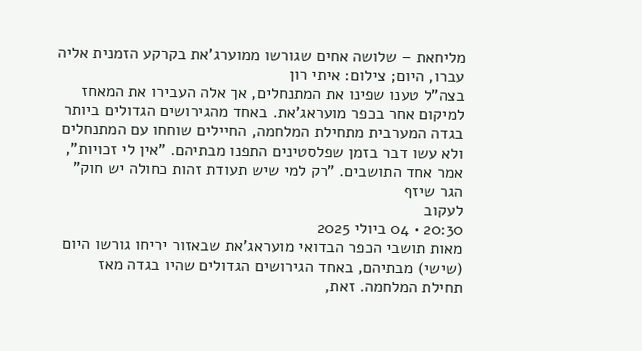מליחאת – שלושה אחים שגורשו ממוערג'את בקרקע הזמנית אליה עברו, היום; צילום: איתי רון
בצה"ל טענו שפינו את המתנחלים, אך אלה העבירו את המאחז למיקום אחר בכפר מועראג'את. באחד מהגירושים הגדולים ביותר בגדה המערבית מתחילת המלחמה, החיילים שוחחו עם המתנחלים ולא עשו דבר בזמן שפלסטינים התפנו מבתיהם. "אין לי זכויות", אמר אחד התושבים. "רק למי שיש תעודת זהות כחולה יש חוק"
הגר שיזף
לעקוב
20:30 • 04 ביולי 2025
מאות תושבי הכפר הבדואי מועראג'את שבאזור יריחו גורשו היום (שישי) מבתיהם, באחד הגירושים הגדולים שהיו בגדה מאז תחילת המלחמה. זאת,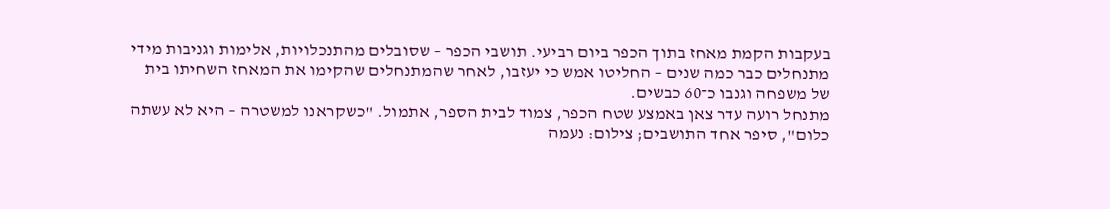בעקבות הקמת מאחז בתוך הכפר ביום רביעי. תושבי הכפר – שסובלים מהתנכלויות, אלימות וגניבות מידי מתנחלים כבר כמה שנים – החליטו אמש כי יעזבו, לאחר שהמתנחלים שהקימו את המאחז השחיתו בית של משפחה וגנבו כ־60 כבשים.
מתנחל רועה עדר צאן באמצע שטח הכפר, צמוד לבית הספר, אתמול. "כשקראנו למשטרה – היא לא עשתה כלום", סיפר אחד התושבים; צילום: נעמה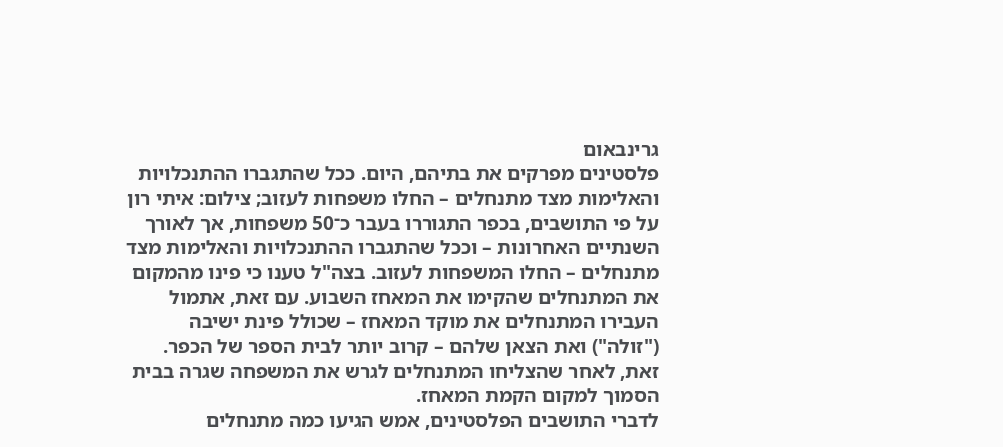גרינבאום
פלסטינים מפרקים את בתיהם, היום. ככל שהתגברו ההתנכלויות והאלימות מצד מתנחלים – החלו משפחות לעזוב; צילום: איתי רון
על פי התושבים, בכפר התגוררו בעבר כ־50 משפחות, אך לאורך השנתיים האחרונות – וככל שהתגברו ההתנכלויות והאלימות מצד מתנחלים – החלו המשפחות לעזוב. בצה"ל טענו כי פינו מהמקום את המתנחלים שהקימו את המאחז השבוע. עם זאת, אתמול העבירו המתנחלים את מוקד המאחז – שכולל פינת ישיבה ("זולה") ואת הצאן שלהם – קרוב יותר לבית הספר של הכפר. זאת, לאחר שהצליחו המתנחלים לגרש את המשפחה שגרה בבית הסמוך למקום הקמת המאחז.
לדברי התושבים הפלסטינים, אמש הגיעו כמה מתנחלים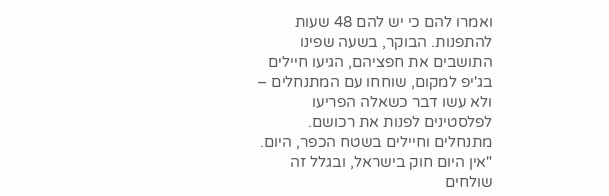ואמרו להם כי יש להם 48 שעות להתפנות. הבוקר, בשעה שפינו התושבים את חפציהם, הגיעו חיילים בג'יפ למקום, שוחחו עם המתנחלים – ולא עשו דבר כשאלה הפריעו לפלסטינים לפנות את רכושם.
מתנחלים וחיילים בשטח הכפר, היום. "אין היום חוק בישראל, ובגלל זה שולחים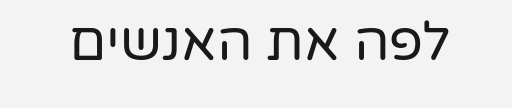לפה את האנשים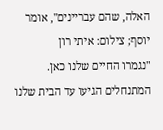האלה, שהם עבריינים", אומר יוסף; צילום: איתי רון
"נגמרו החיים שלנו כאן. המתנחלים הגיעו עד הבית שלנו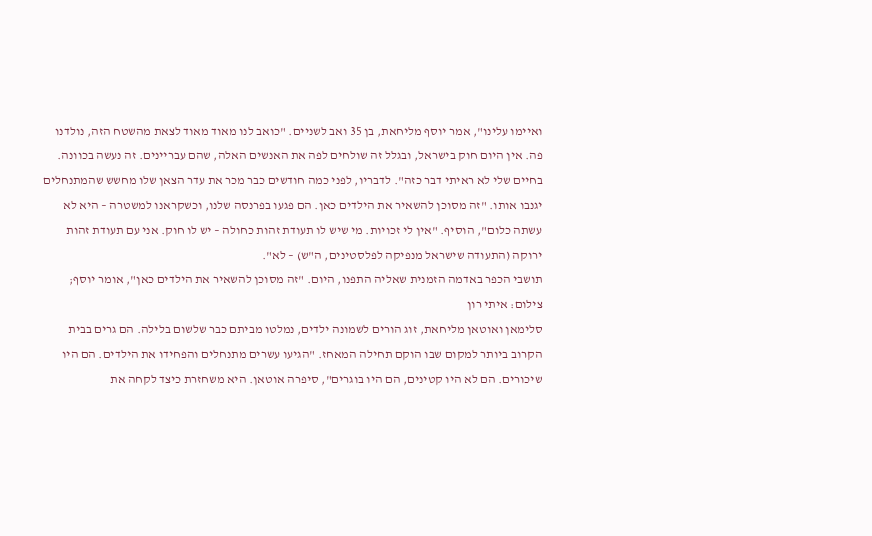ואיימו עלינו", אמר יוסף מליחאת, בן 35 ואב לשניים. "כואב לנו מאוד מאוד לצאת מהשטח הזה, נולדנו פה. אין היום חוק בישראל, ובגלל זה שולחים לפה את האנשים האלה, שהם עבריינים. זה נעשה בכוונה. בחיים שלי לא ראיתי דבר כזה". לדבריו, לפני כמה חודשים כבר מכר את עדר הצאן שלו מחשש שהמתנחלים יגנבו אותו. "זה מסוכן להשאיר את הילדים כאן. הם פגעו בפרנסה שלנו, וכשקראנו למשטרה – היא לא עשתה כלום", הוסיף. "אין לי זכויות. מי שיש לו תעודת זהות כחולה – יש לו חוק. אני עם תעודת זהות ירוקה (התעודה שישראל מנפיקה לפלסטינים, ה"ש) – לא".
תושבי הכפר באדמה הזמנית שאליה התפנו, היום. "זה מסוכן להשאיר את הילדים כאן", אומר יוסף; צילום: איתי רון
סלימאן ואוטאן מליחאת, זוג הורים לשמונה ילדים, נמלטו מביתם כבר שלשום בלילה. הם גרים בבית הקרוב ביותר למקום שבו הוקם תחילה המאחז. "הגיעו עשרים מתנחלים והפחידו את הילדים. הם היו שיכורים. הם לא היו קטינים, הם היו בוגרים", סיפרה אוטאן. היא משחזרת כיצד לקחה את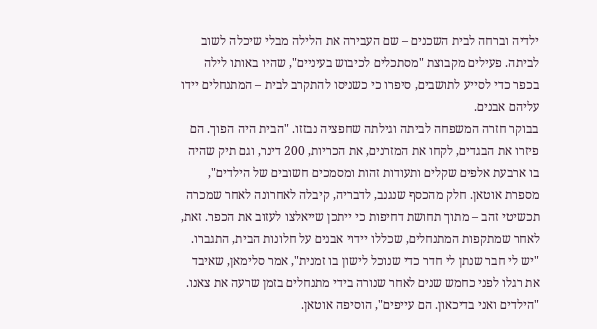ילדיה וברחה לבית השכנים – שם העבירה את הלילה מבלי שיכלה לשוב לביתה. פעילים מקבוצת "מסתכלים לכיבוש בעיניים", שהיו באותו לילה בכפר כדי לסייע לתושבים, סיפרו כי כשניסו להתקרב לבית – המתנחלים יידו עליהם אבנים.
בבוקר חזרה המשפחה לביתה וגילתה שחפציה נבזזו. "הבית היה הפוך. הם פיזרו את הבגדים, לקחו את המזרנים, את הכריות, 200 דינר, וגם תיק שהיה בו ארבעת אלפים שקלים ותעודות זהות ומסמכים חשובים של הילדים", מספרת אוטאן. חלק מהכסף שנגנב, לדבריה, קיבלה לאחרונה לאחר שמכרה תכשיטי זהב – מתוך תחושת דחיפות כי ייתכן שייאלצו לעזוב את הכפר. זאת, לאחר שמתקפות המתנחלים, שכללו יידוי אבנים על חלונות הבית, התגברו. "יש לי חבר שנתן לי חדר כדי שנוכל לישון בו זמנית", אמר סלימאן, שאיבד את רגלו לפני כחמש שנים לאחר שנורה בידי מתנחלים בזמן שרעה את צאנו. "הילדים ואני בדיכאון. הם עייפים", הוסיפה אוטאן.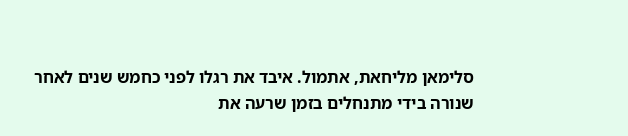סלימאן מליחאת, אתמול. איבד את רגלו לפני כחמש שנים לאחר שנורה בידי מתנחלים בזמן שרעה את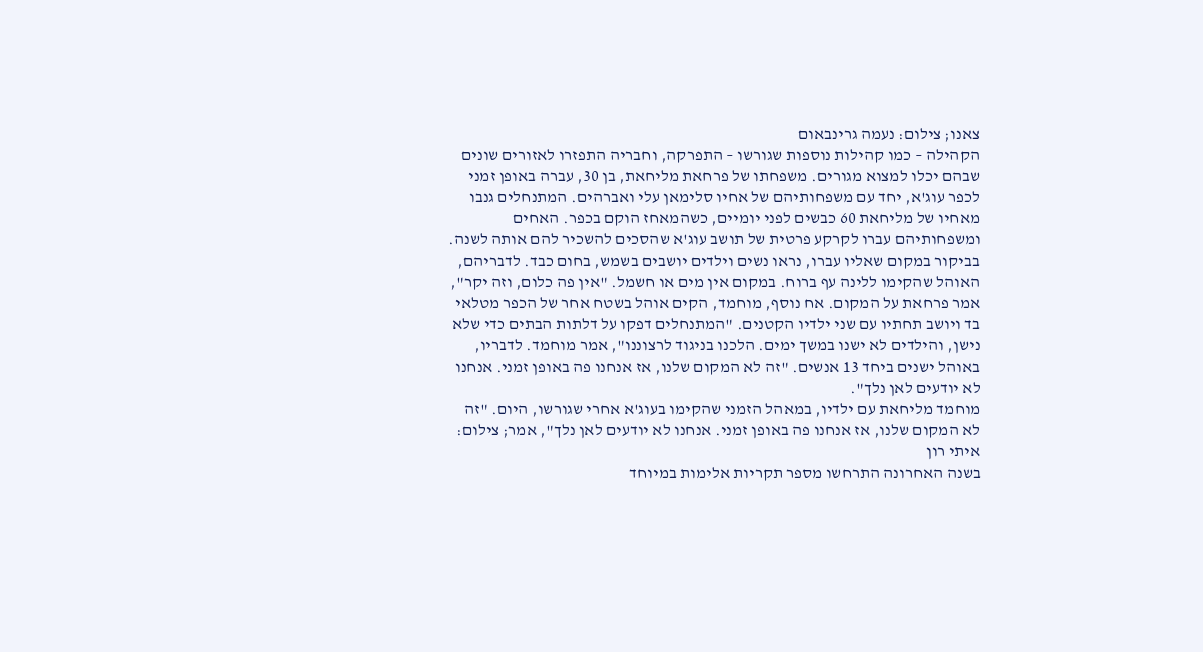צאנו; צילום: נעמה גרינבאום
הקהילה – כמו קהילות נוספות שגורשו – התפרקה, וחבריה התפזרו לאזורים שונים שבהם יכלו למצוא מגורים. משפחתו של פרחאת מליחאת, בן 30, עברה באופן זמני לכפר עוג'א, יחד עם משפחותיהם של אחיו סלימאן עלי ואברהים. המתנחלים גנבו מאחיו של מליחאת 60 כבשים לפני יומיים, כשהמאחז הוקם בכפר. האחים ומשפחותיהם עברו לקרקע פרטית של תושב עוג'א שהסכים להשכיר להם אותה לשנה.
בביקור במקום שאליו עברו, נראו נשים וילדים יושבים בשמש, בחום כבד. לדבריהם, האוהל שהקימו ללינה עף ברוח. במקום אין מים או חשמל. "אין פה כלום, וזה יקר", אמר פרחאת על המקום. אח נוסף, מוחמד, הקים אוהל בשטח אחר של הכפר מטלאי בד ויושב תחתיו עם שני ילדיו הקטנים. "המתנחלים דפקו על דלתות הבתים כדי שלא נישן, והילדים לא ישנו במשך ימים. הלכנו בניגוד לרצוננו", אמר מוחמד. לדבריו, באוהל ישנים ביחד 13 אנשים. "זה לא המקום שלנו, אז אנחנו פה באופן זמני. אנחנו לא יודעים לאן נלך".
מוחמד מליחאת עם ילדיו, במאהל הזמני שהקימו בעוג'א אחרי שגורשו, היום. "זה לא המקום שלנו, אז אנחנו פה באופן זמני. אנחנו לא יודעים לאן נלך", אמר; צילום: איתי רון
בשנה האחרונה התרחשו מספר תקריות אלימות במיוחד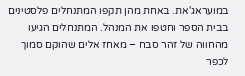במועראג'את. באחת מהן תקפו המתנחלים פלסטינים בבית הספר וחטפו את המנהל. המתנחלים הגיעו מהחווה של זהר סבח – מאחז אלים שהוקם סמוך לכפר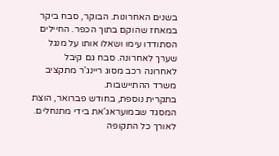בשנים האחרונות. הבוקר, סבח ביקר במאחז שהוקם בתוך הכפר. החיילים הסתודדו עימו ושאלו אותו על מנגל שערך לאחרונה. סבח גם קיבל לאחרונה רכב מסוג ריינג'ר מתקציב משרד ההתיישבות.
בתקרית נוספת, בחודש פברואר, הוצת המסגד שבמועראג'את בידי מתנחלים. לאורך כל התקופה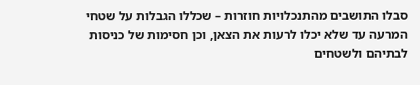סבלו התושבים מהתנכלויות חוזרות – שכללו הגבלות על שטחי המרעה עד שלא יכלו לרעות את הצאן, וכן חסימות של כניסות לבתיהם ולשטחים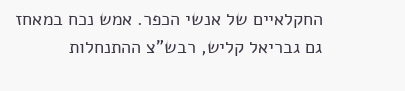החקלאיים של אנשי הכפר. אמש נכח במאחז גם גבריאל קליש, רבש"צ ההתנחלות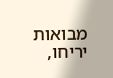מבואות יריחו,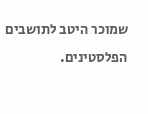שמוכר היטב לתושבים הפלסטינים.